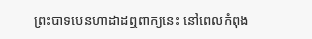ព្រះបាទបេនហាដាដឮពាក្យនេះ នៅពេលកំពុង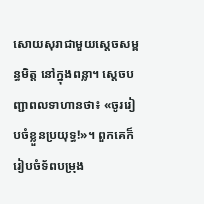សោយសុរាជាមួយស្ដេចសម្ពន្ធមិត្ត នៅក្នុងពន្លា។ ស្ដេចបញ្ជាពលទាហានថា៖ «ចូររៀបចំខ្លួនប្រយុទ្ធ!»។ ពួកគេក៏រៀបចំទ័ពបម្រុង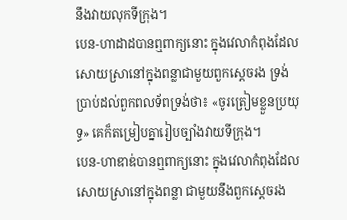នឹងវាយលុកទីក្រុង។
បេន-ហាដាដបានឮពាក្យនោះ ក្នុងវេលាកំពុងដែលសោយស្រានៅក្នុងពន្លាជាមួយពួកស្តេចរង ទ្រង់ប្រាប់ដល់ពួកពលទ័ពទ្រង់ថា៖ «ចូរត្រៀមខ្លួនប្រយុទ្ធ» គេក៏តម្រៀបគ្នារៀបច្បាំងវាយទីក្រុង។
បេន-ហាឌាឌ់បានឮពាក្យនោះ ក្នុងវេលាកំពុងដែលសោយស្រានៅក្នុងពន្លា ជាមួយនឹងពួកស្តេចរង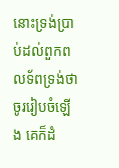នោះទ្រង់ប្រាប់ដល់ពួកពលទ័ពទ្រង់ថា ចូររៀបចំឡើង គេក៏ដំ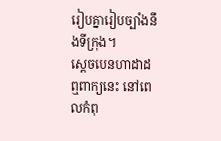រៀបគ្នារៀបច្បាំងនឹងទីក្រុង។
ស្តេចបេនហាដាដឮពាក្យនេះ នៅពេលកំពុ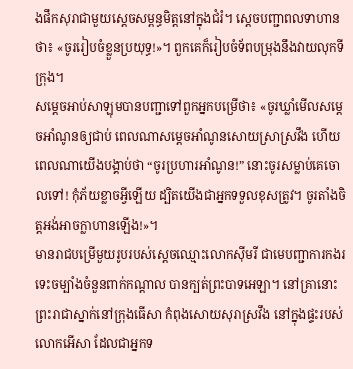ងផឹកសុរាជាមួយស្តេចសម្ពន្ធមិត្តនៅក្នុងជំរំ។ ស្តេចបញ្ជាពលទាហានថា៖ «ចូររៀបចំខ្លួនប្រយុទ្ធ!»។ ពួកគេក៏រៀបចំទ័ពបម្រុងនឹងវាយលុកទីក្រុង។
សម្ដេចអាប់សាឡុមបានបញ្ជាទៅពួកអ្នកបម្រើថា៖ «ចូរឃ្លាំមើលសម្ដេចអាំណូនឲ្យជាប់ ពេលណាសម្ដេចអាំណូនសោយស្រាស្រវឹង ហើយពេលណាយើងបង្គាប់ថា “ចូរប្រហារអាំណូន!” នោះចូរសម្លាប់គេចោលទៅ! កុំភ័យខ្លាចអ្វីឡើយ ដ្បិតយើងជាអ្នកទទួលខុសត្រូវ។ ចូរតាំងចិត្តអង់អាចក្លាហានឡើង!»។
មានរាជបម្រើមួយរូបរបស់ស្ដេចឈ្មោះលោកស៊ីមរី ជាមេបញ្ជាការកងរទេះចម្បាំងចំនួនពាក់កណ្ដាល បានក្បត់ព្រះបាទអេឡា។ នៅគ្រានោះ ព្រះរាជាស្នាក់នៅក្រុងធើសា កំពុងសោយសុរាស្រវឹង នៅក្នុងផ្ទះរបស់លោកអើសា ដែលជាអ្នកទ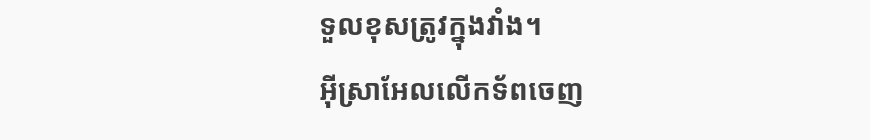ទួលខុសត្រូវក្នុងវាំង។
អ៊ីស្រាអែលលើកទ័ពចេញ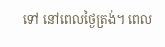ទៅ នៅពេលថ្ងៃត្រង់។ ពេល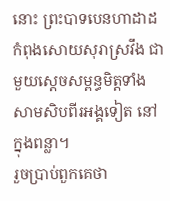នោះ ព្រះបាទបេនហាដាដកំពុងសោយសុរាស្រវឹង ជាមួយស្ដេចសម្ពន្ធមិត្តទាំងសាមសិបពីរអង្គទៀត នៅក្នុងពន្លា។
រួចប្រាប់ពួកគេថា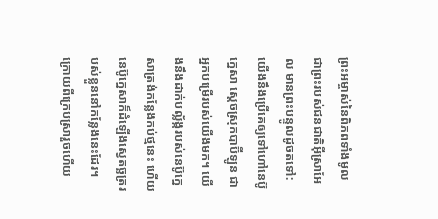ព្រះអម្ចាស់នៃពិភពទាំងមូល ជាព្រះរបស់ជនជាតិអ៊ីស្រាអែល មានព្រះបន្ទូលដូចតទៅ: យើងនឹងប្រើគេឲ្យទៅហៅនេប៊ូក្នេសា ស្ដេចស្រុកបាប៊ីឡូន ជាអ្នកបម្រើរបស់យើងមក។ យើងនឹងដាក់បល្ល័ង្ករបស់នេប៊ូក្នេសាត្រង់កន្លែងកប់ថ្មនេះ ហើយនេប៊ូក្នេសាក៏ដំឡើងស្វេតច្ឆត្ររបស់ខ្លួននៅកន្លែងនេះដែរ។
ក្រោយពីក្រេបស្រារួចហើយ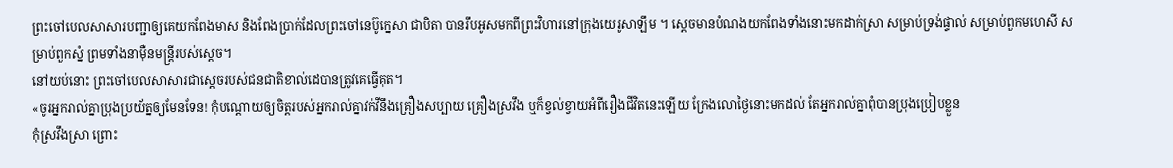ព្រះចៅបេលសាសារបញ្ជាឲ្យគេយកពែងមាស និងពែងប្រាក់ដែលព្រះចៅនេប៊ូក្នេសា ជាបិតា បានរឹបអូសមកពីព្រះវិហារនៅក្រុងយេរូសាឡឹម ។ ស្ដេចមានបំណងយកពែងទាំងនោះមកដាក់ស្រា សម្រាប់ទ្រង់ផ្ទាល់ សម្រាប់ពួកមហេសី សម្រាប់ពួកស្នំ ព្រមទាំងនាម៉ឺនមន្ត្រីរបស់ស្ដេច។
នៅយប់នោះ ព្រះចៅបេលសាសារជាស្ដេចរបស់ជនជាតិខាល់ដេបានត្រូវគេធ្វើគុត។
«ចូរអ្នករាល់គ្នាប្រុងប្រយ័ត្នឲ្យមែនទែន! កុំបណ្ដោយឲ្យចិត្តរបស់អ្នករាល់គ្នាវក់វីនឹងគ្រឿងសប្បាយ គ្រឿងស្រវឹង ឬក៏ខ្វល់ខ្វាយអំពីរឿងជីវិតនេះឡើយ ក្រែងលោថ្ងៃនោះមកដល់ តែអ្នករាល់គ្នាពុំបានប្រុងប្រៀបខ្លួន
កុំស្រវឹងស្រា ព្រោះ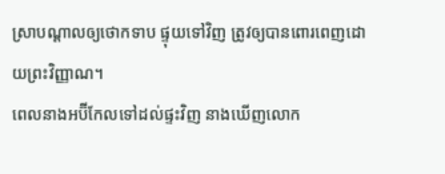ស្រាបណ្ដាលឲ្យថោកទាប ផ្ទុយទៅវិញ ត្រូវឲ្យបានពោរពេញដោយព្រះវិញ្ញាណ។
ពេលនាងអប៊ីកែលទៅដល់ផ្ទះវិញ នាងឃើញលោក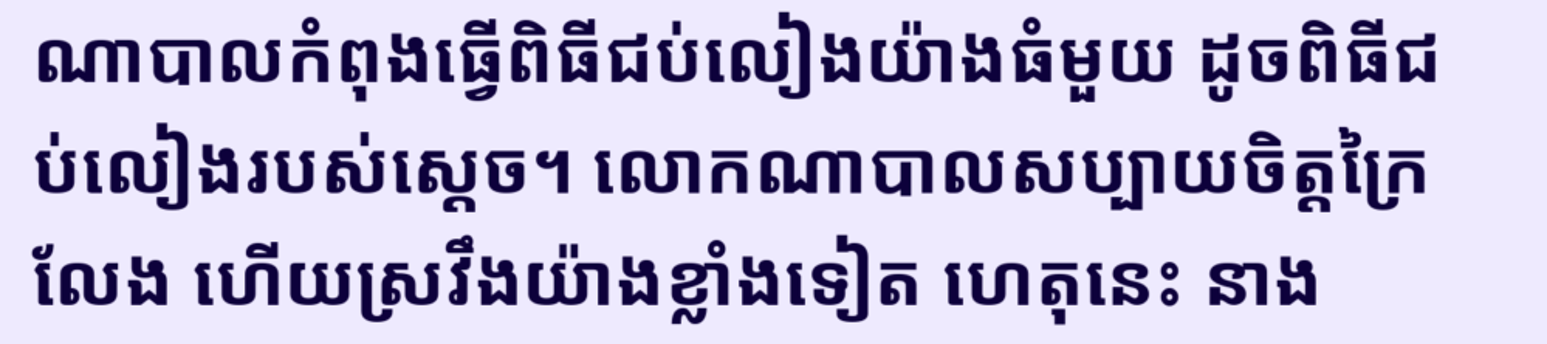ណាបាលកំពុងធ្វើពិធីជប់លៀងយ៉ាងធំមួយ ដូចពិធីជប់លៀងរបស់ស្ដេច។ លោកណាបាលសប្បាយចិត្តក្រៃលែង ហើយស្រវឹងយ៉ាងខ្លាំងទៀត ហេតុនេះ នាង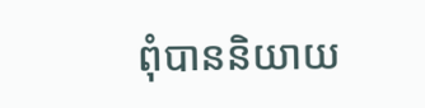ពុំបាននិយាយ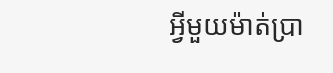អ្វីមួយម៉ាត់ប្រា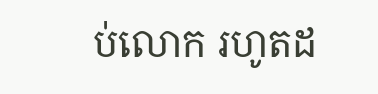ប់លោក រហូតដ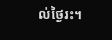ល់ថ្ងៃរះ។